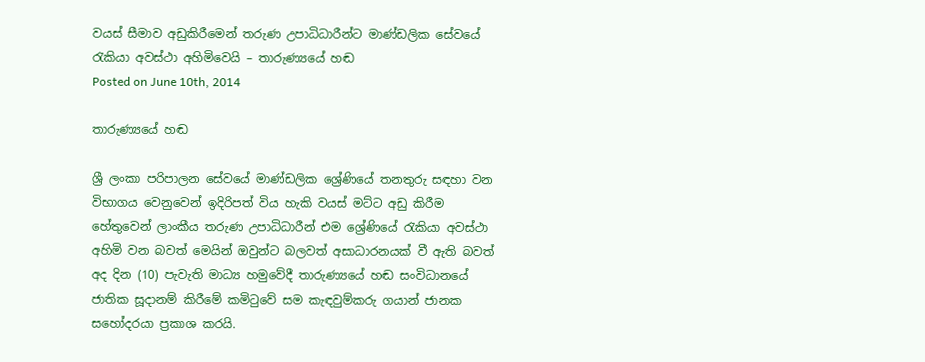වයස් සීමාව අඩුකිරීමෙන් තරුණ උපාධිධාරීන්ට මාණ්ඩලික සේවයේ රැකියා අවස්ථා අහිමිවෙයි – තාරුණ්‍යයේ හඬ
Posted on June 10th, 2014

තාරුණ්‍යයේ හඬ

ශ්‍රී ලංකා පරිපාලන සේවයේ මාණ්ඩලික ශ්‍රේණියේ තනතුරු සඳහා වන විභාගය වෙනුවෙන් ඉදිරිපත් විය හැකි වයස් මට්ට අඩු කිරීම හේතුවෙන් ලාංකීය තරුණ උපාධිධාරීන් එම ශ්‍රේණියේ රැකියා අවස්ථා අහිමි වන බවත් මෙයින් ඔවුන්ට බලවත් අසාධාරනයක් වී ඇති බවත් අද දින (10) පැවැති මාධ්‍ය හමුවේදී තාරුණ්‍යයේ හඬ සංවිධානයේ ජාතික සූදානම් කිරීමේ කමිටුවේ සම කැඳවුම්කරු ගයාන් ජානක සහෝදරයා ප්‍රකාශ කරයි.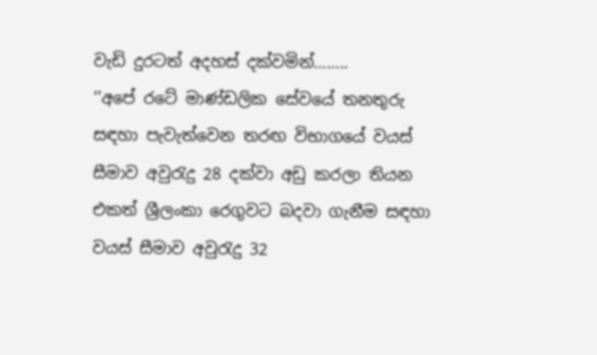වැඩි දුරටත් අදහස් දක්වමින්……..
‘‘අපේ රටේ මාණ්ඩලික සේවයේ තනතුරු සඳහා පැවැත්වෙන තරඟ විභාගයේ වයස් සීමාව අවුරැදු 28 දක්වා අඩු කරලා තියන එකත් ශ්‍රීලංකා රෙගුවට බදවා ගැනීම ස‍ඳහා වයස් සීමාව අවුරැදු 32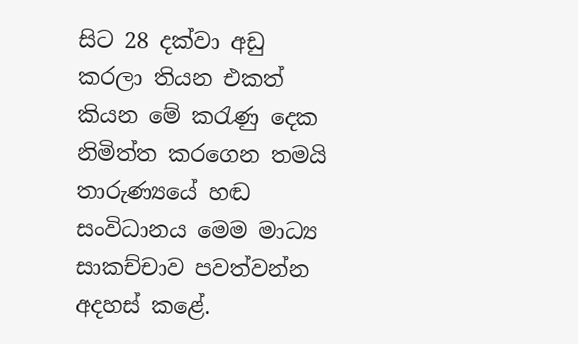සිට 28 දක්වා අඩු කරලා තියන එකත් කියන මේ කරැණු දෙක නිමිත්ත කරගෙන තමයි තාරුණ්‍යයේ හඬ සංවිධානය මෙම මාධ්‍ය සාකච්චාව පවත්වන්න අදහස් කළේ.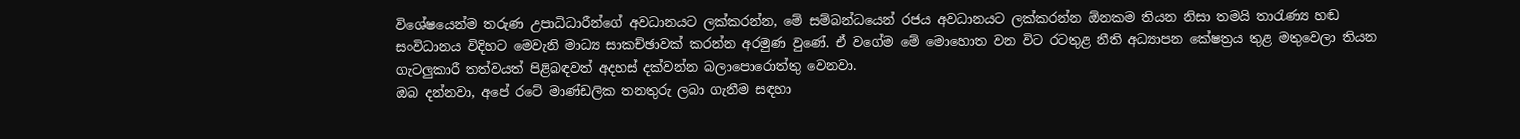විශේෂයෙන්ම තරුණ උපාධිධාරීන්ගේ අවධානයට ලක්කරන්න, මේ සම්බන්ධයෙන් රජය අවධානයට ලක්කරන්න ඕනකම තියන නිසා තමයි තාරැණ්‍ය හඬ සංවිධානය විදිහට මෙවැනි මාධ්‍ය සාකච්ඡාවක් කරන්න අරමුණ වුණේ. ඒ වගේම මේ මොහොත වන විට රටතුළ නීති අධ්‍යාපන කේෂත්‍රය තුළ මතුවෙලා තියන ගැටලුකාරී තත්වයත් පිළිබ‍ඳවත් අදහස් දක්වන්න බලාපොරොත්තු වෙනවා.
ඔබ දන්නවා, අපේ රටේ මාණ්ඩලික තනතුරු ලබා ගැනීම ස‍ඳහා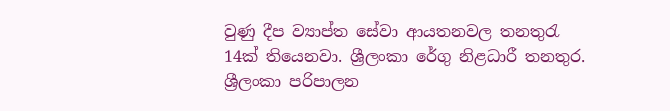වුණු දීප ව්‍යාප්ත සේවා ආයතනවල තනතුරැ 14ක් තියෙනවා. ශ්‍රීලංකා රේගු නිළධාරී තනතුර. ශ්‍රීලංකා පරිපාලන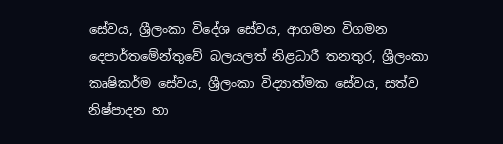සේවය, ශ්‍රීලංකා විදේශ සේවය, ආගමන විගමන දෙපාර්තමේන්තුවේ බලයලත් නිළධාරී තනතුර, ශ්‍රීලංකා කෘෂිකර්ම සේවය, ශ්‍රීලංකා විද්‍යාත්මක සේවය, සත්ව නිෂ්පාදන හා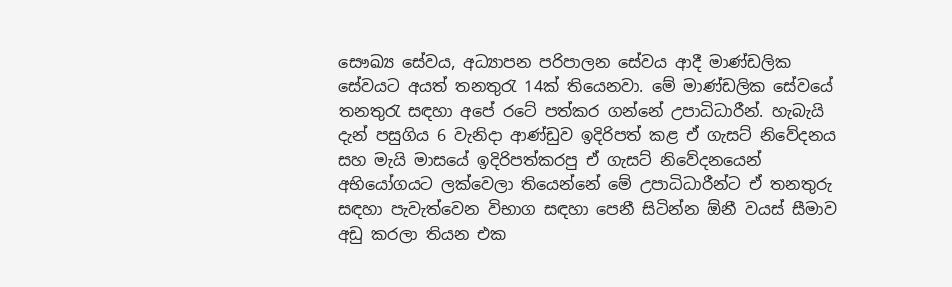සෞඛ්‍ය සේවය, අධ්‍යාපන පරිපාලන සේවය ආදී මාණ්ඩලික සේවයට අයත් තනතුරැ 14ක් තියෙනවා. මේ මාණ්ඩලික සේවයේ තනතුරැ සඳහා අපේ රටේ පත්කර ගන්නේ උපාධිධාරීන්. හැබැයි දැන් පසුගිය 6 වැනිදා ආණ්ඩුව ඉදිරිපත් කළ ඒ ගැසට් නිවේදනය සහ මැයි මාසයේ ඉදිරිපත්කරපු ඒ ගැසට් නිවේදනයෙන් අභියෝගයට ලක්වෙලා තියෙන්නේ මේ උපාධිධාරීන්ට ඒ තනතුරු සඳහා පැවැත්වෙන විභාග සඳහා පෙනී සිටින්න ඕනී වයස් සීමාව අඩු කරලා තියන එක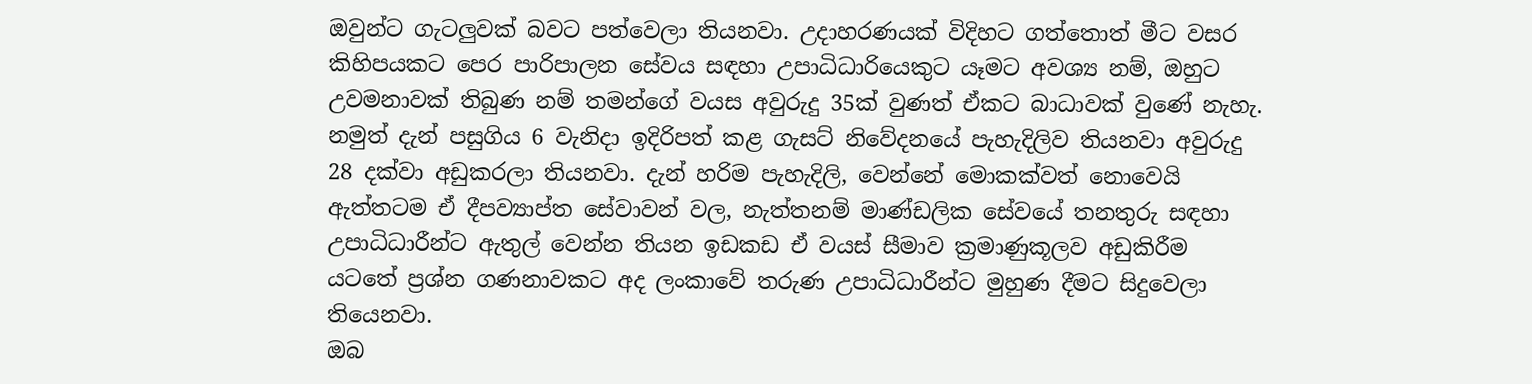ඔවුන්ට ගැටලුවක් බවට පත්වෙලා තියනවා. උදාහරණයක් විදිහට ගත්තොත් මීට වසර කිහිපයකට පෙර පාරිපාලන සේවය සඳහා උපාධිධාරියෙකුට යෑමට අවශ්‍ය නම්, ඔහුට උවමනාවක් තිබුණ නම් තමන්ගේ වයස අවුරුදු 35ක් වුණත් ඒකට බාධාවක් වුණේ නැහැ. නමුත් දැන් පසුගිය 6 වැනිදා ඉදිරිපත් කළ ගැසට් නිවේදනයේ පැහැදිලිව තියනවා අවුරුදු 28 දක්වා අඩුකරලා තියනවා. දැන් හරිම පැහැදිලි, වෙන්නේ මොකක්වත් නොවෙයි ඇත්තටම ඒ දීපව්‍යාප්ත සේවාවන් වල, නැත්තනම් මාණ්ඩලික සේවයේ තනතුරු සඳහා උපාධිධාරීන්ට ඇතුල් වෙන්න තියන ඉඩකඩ ඒ වයස් සීමාව ක්‍රමාණුකූලව අඩුකිරීම යටතේ ප්‍රශ්න ගණනාවකට අද ලංකාවේ තරුණ උපාධිධාරීන්ට මුහුණ දීමට සිදුවෙලා තියෙනවා.
ඔබ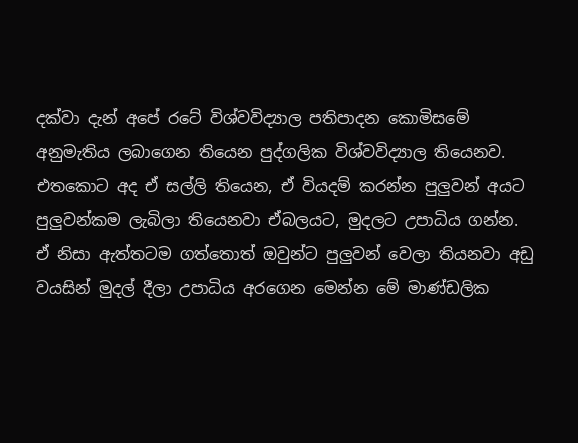දක්වා දැන් අපේ රටේ විශ්වවිද්‍යාල පතිපාදන කොමිසමේ අනුමැතිය ලබාගෙන තියෙන පුද්ගලික විශ්වවිද්‍යාල තියෙනව. එතකොට අද ඒ සල්ලි තියෙන, ඒ වියදම් කරන්න පුලුවන් අයට පුලුවන්කම ලැබිලා තියෙනවා ඒබලයට, මුදලට උපාධිය ගන්න. ඒ නිසා ඇත්තටම ගත්තොත් ඔවුන්ට පුලුවන් වෙලා තියනවා අඩු වයසින් මුදල් දීලා උපාධිය අරගෙන මෙන්න මේ මාණ්ඩලික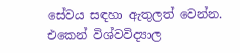සේවය සඳහා ඇතුලත් වෙන්න. එකෙන් විශ්වවිද්‍යාල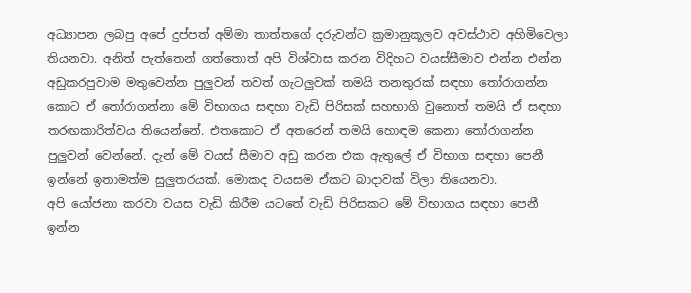අධ්‍යාපන ලබපු අපේ දුප්පත් අම්මා තාත්තගේ දරුවන්ට ක්‍රමානුකූලව අවස්ථාව අහිමිවෙලා තියනවා. අනිත් පැත්තෙන් ගත්තොත් අපි විශ්වාස කරන විදිහට වයස්සීමාව එන්න එන්න අඩුකරපුවාම මතුවෙන්න පුලුවන් තවත් ගැටලුවක් තමයි තනතුරක් සඳහා තෝරාගන්න කොට ඒ තෝරාගන්නා මේ විභාගය සඳහා වැඩි පිරිසක් සහභාගි වුනොත් තමයි ඒ සඳහා තරඟකාරිත්වය තියෙන්නේ. එතකොට ඒ අතරෙන් තමයි හොඳම කෙනා තෝරාගන්න පුලුවන් වෙන්නේ. දැන් මේ වයස් සීමාව අඩු කරන එක ඇතුලේ ඒ විභාග සඳහා පෙනී ඉන්නේ ඉතාමත්ම සුලුතරයක්. මොකද වයසම ඒකට බාදාවක් විලා තියෙනවා.
අපි යෝජනා කරවා වයස වැඩි කිරීම යටතේ වැඩි පිරිසකට මේ විභාගය ස‍ඳහා පෙනී ඉන්න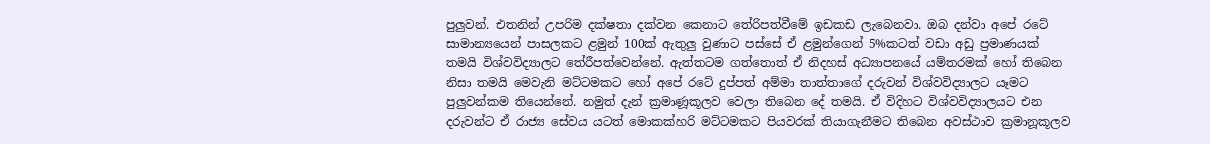පුලුවන්. එතනින් උපරිම දක්ෂතා දක්වන කෙනාට තේරිපත්වීමේ ඉඩකඩ ලැබෙනවා. ඔබ දන්වා අපේ රටේ සාමාන්‍යයෙන් පාසලකට ළමුන් 100ක් ඇතුලු වුණාට පස්සේ ඒ ළමුන්ගෙන් 5%කටත් වඩා අඩු ප්‍රමාණයක් තමයි විශ්වවිද්‍යාලට තේරීපත්වෙන්නේ. ඇත්තටම ගත්තොත් ඒ නිදහස් අධ්‍යාපනයේ යම්තරමක් හෝ තිබෙන නිසා තමයි මෙවැනි මට්ටමකට හෝ අපේ රටේ දුප්පත් අම්මා තාත්තාගේ දරුවන් විශ්වවිද්‍යාලට යෑමට පුලුවන්කම තියෙන්නේ. නමුත් දැන් ක්‍රමාණූකූලව වෙලා තිබෙන දේ තමයි. ඒ විදිහට විශ්වවිද්‍යාලයට එන දරුවන්ට ඒ රාජ්‍ය සේවය යටත් මොකක්හරි මට්ටමකට පියවරක් තියාගැනීමට තිබෙන අවස්ථාව ක්‍රමානූකූලව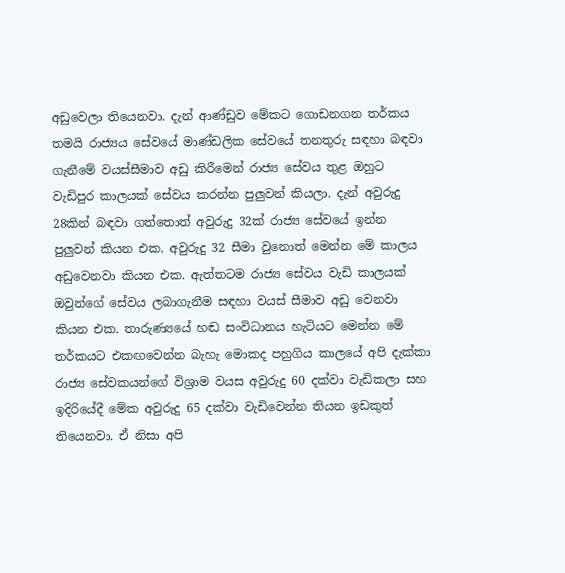අඩුවෙලා තියෙනවා. දැන් ආණ්ඩුව මේකට ගොඩනගන තර්කය තමයි රාජ්‍යය සේවයේ මාණ්ඩලික සේවයේ තනතුරු සඳහා බඳවා ගැනීමේ වයස්සීමාව අඩු කිරීමෙන් රාජ්‍ය සේවය තුළ ඔහුට වැඩිපුර කාලයක් සේවය කරන්න පුලුවන් කියලා. දැන් අවුරුදු 28කින් බඳවා ගත්තොත් අවුරුදු 32ක් රාජ්‍ය සේවයේ ඉන්න පුලුවන් කියන එක. අවුරුදු 32 සීමා වුනොත් මෙන්න මේ කාලය අඩුවෙනවා කියන එක. ඇත්තටම රාජ්‍ය සේවය වැඩි කාලයක් ඔවුන්ගේ සේවය ලබාගැනීම සඳහා වයස් සීමාව අඩු වෙනවා කියන එක. තාරුණ්‍යයේ හඬ සංවිධානය හැටියට මෙන්න මේ තර්කයට එකඟවෙන්න බැහැ මොකද පහුගිය කාලයේ අපි දැක්කා රාජ්‍ය සේවකයන්ගේ විශ්‍රාම වයස අවුරුදු 60 දක්වා වැඩිකලා සහ ඉදිරියේදී මේක අවුරුදු 65 දක්වා වැඩිවෙන්න තියන ඉඩකුත් තියෙනවා. ඒ නිසා අපි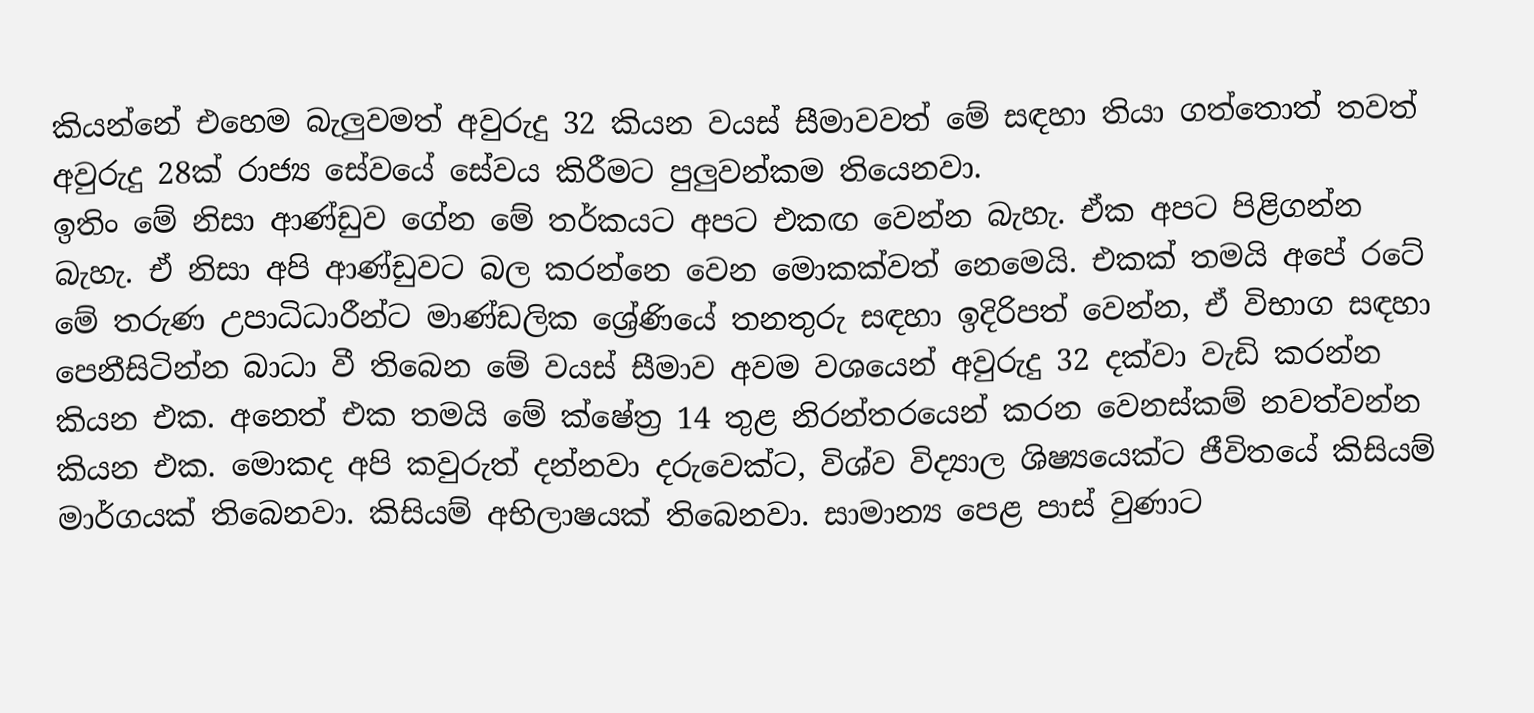කියන්නේ එහෙම බැලුවමත් අවුරුදු 32 කියන වයස් සීමාවවත් මේ සඳහා තියා ගත්තොත් තවත් අවුරුදු 28ක් රාජ්‍ය සේවයේ සේවය කිරීමට පුලුවන්කම තියෙනවා.
ඉතිං මේ නිසා ආණ්ඩුව ගේන මේ තර්කයට අපට එකඟ වෙන්න බැහැ. ඒක අපට පිළිගන්න බැහැ. ඒ නිසා අපි ආණ්ඩුවට බල කරන්නෙ වෙන මොකක්වත් නෙමෙයි. එකක් තමයි අපේ රටේ මේ තරුණ උපාධිධාරීන්ට මාණ්ඩලික ශ්‍රේණියේ තනතුරු සඳහා ඉදිරිපත් වෙන්න, ඒ විභාග සඳහා පෙනීසිටින්න බාධා වී තිබෙන මේ වයස් සීමාව අවම වශයෙන් අවුරුදු 32 දක්වා වැඩි කරන්න කියන එක. අනෙත් එක තමයි මේ ක්ෂේත්‍ර 14 තුළ නිරන්තරයෙන් කරන වෙනස්කම් නවත්වන්න කියන එක. මොකද අපි කවුරුත් දන්නවා දරුවෙක්ට, විශ්ව විද්‍යාල ශිෂ්‍යයෙක්ට ජීවිතයේ කිසියම් මාර්ගයක් තිබෙනවා. කිසියම් අභිලාෂයක් තිබෙනවා. සාමාන්‍ය පෙළ පාස් වුණාට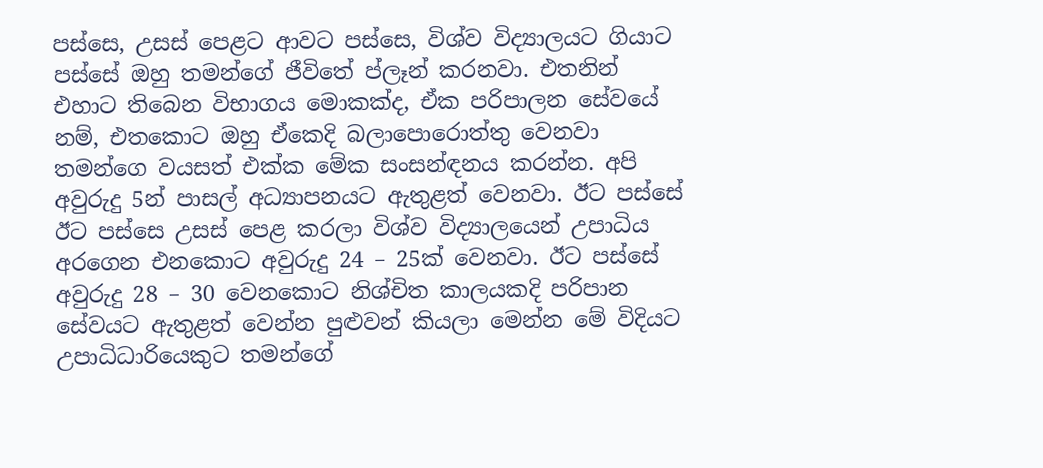පස්සෙ, උසස් පෙළට ආවට පස්සෙ, විශ්ව විද්‍යාලයට ගියාට පස්සේ ඔහු තමන්ගේ ජීවිතේ ප්ලෑන් කරනවා. එතනින් එහාට තිබෙන විභාගය මොකක්ද, ඒක පරිපාලන සේවයේ නම්, එතකොට ඔහු ඒකෙදි බලාපොරොත්තු වෙනවා තමන්ගෙ වයසත් එක්ක මේක සංසන්ඳනය කරන්න. අපි අවුරුදු 5න් පාසල් අධ්‍යාපනයට ඇතුළත් වෙනවා. ඊට පස්සේ ඊට පස්සෙ උසස් පෙළ කරලා විශ්ව විද්‍යාලයෙන් උපාධිය අරගෙන එනකොට අවුරුදු 24 – 25ක් වෙනවා. ඊට පස්සේ අවුරුදු 28 – 30 වෙනකොට නිශ්චිත කාලයකදි පරිපාන සේවයට ඇතුළත් වෙන්න පුළුවන් කියලා මෙන්න මේ විදියට උපාධිධාරියෙකුට තමන්ගේ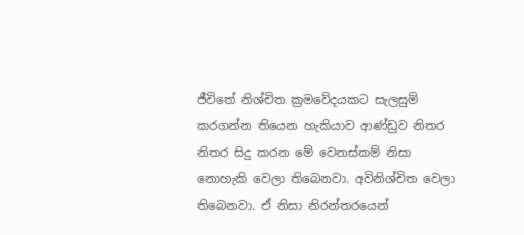ජීවිතේ නිශ්චිත ක්‍රමවේදයකට සැලසුම් කරගන්න තියෙන හැකියාව ආණ්ඩුව නිතර නිතර සිදු කරන මේ වෙනස්කම් නිසා නොහැකි වෙලා තිබෙනවා. අවිනිශ්චිත වෙලා තිබෙනවා. ඒ නිසා නිරන්තරයෙන්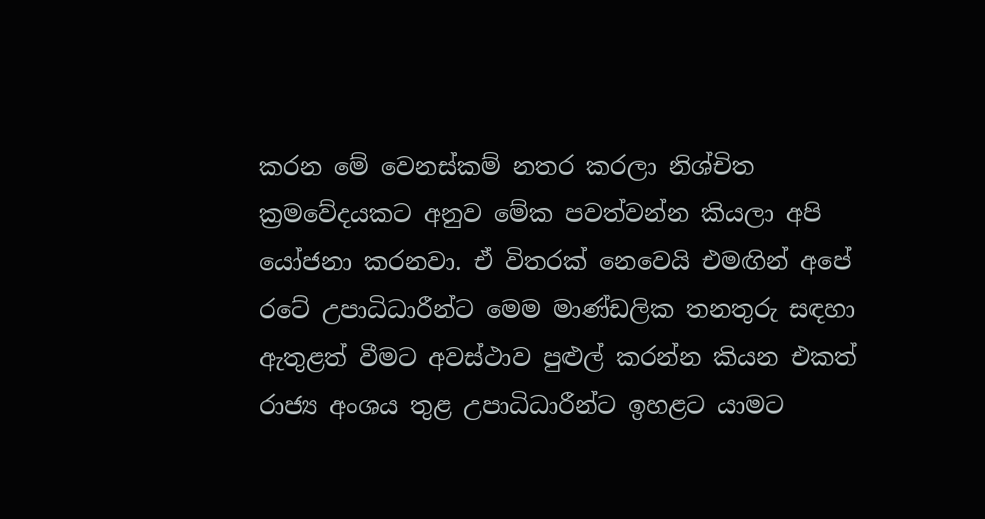කරන මේ වෙනස්කම් නතර කරලා නිශ්චිත ක්‍රමවේදයකට අනුව මේක පවත්වන්න කියලා අපි යෝජනා කරනවා. ඒ විතරක් නෙවෙයි එමඟින් අපේ රටේ උපාධිධාරීන්ට මෙම මාණ්ඩලික තනතුරු සඳහා ඇතුළත් වීමට අවස්ථාව පුළුල් කරන්න කියන එකත් රාජ්‍ය අංශය තුළ උපාධිධාරීන්ට ඉහළට යාමට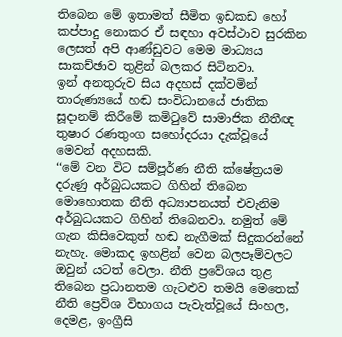තිබෙන මේ ඉතාමත් සීමිත ඉඩකඩ හෝ කප්පාදු නොකර ඒ සඳහා අවස්ථාව සුරකින ලෙසත් අපි ආණ්ඩුවට මෙම මාධ්‍යය සාකච්ඡාව තුළින් බලකර සිටිනවා.
ඉන් අනතුරුව සිය අදහස් දක්වමින් තාරුණ්‍යයේ හඬ සංවිධානයේ ජාතික සූදානම් කිරීමේ කමිටුවේ සාමාජික නීතීඥ තුෂාර රණතුංග සහෝදරයා දැක්වූයේ මෙවන් අදහසකි.
‘‘මේ වන විට සම්පූර්ණ නීති ක්ෂේත්‍රයම දරුණු අර්බුධයකට ගිහින් තිබෙන මොහොතක නීති අධ්‍යාපනයත් එවැනිම අර්බුධයකට ගිහින් තිබෙනවා. නමුත් මේ ගැන කිසිවෙකුත් හඬ නැගීමක් සිදුකරන්නේ නැහැ. මොකද ඉහළින් වෙන බලපෑම්වලට ඔවුන් යටත් වෙලා. නීති ප්‍රවේශය තුළ තිබෙන ප්‍රධානතම ගැටළුව තමයි මෙතෙක් නීති ප්‍රෙව්ශ විභාගය පැවැත්වූයේ සිංහල, දෙමළ, ඉංග්‍රීසි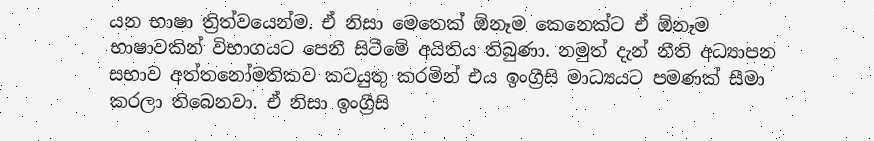යන භාෂා ත්‍රිත්වයෙන්ම. ඒ නිසා මෙතෙක් ඕනෑම කෙනෙක්ට ඒ ඕනෑම භාෂාවකින් විභාගයට පෙනී සිටීමේ අයිතිය තිබුණා. නමුත් දැන් නීති අධ්‍යාපන සභාව අත්තනෝමතිකව කටයුතු කරමින් එය ඉංග්‍රීසි මාධ්‍යයට පමණක් සීමා කරලා තිබෙනවා. ඒ නිසා ඉංග්‍රීසි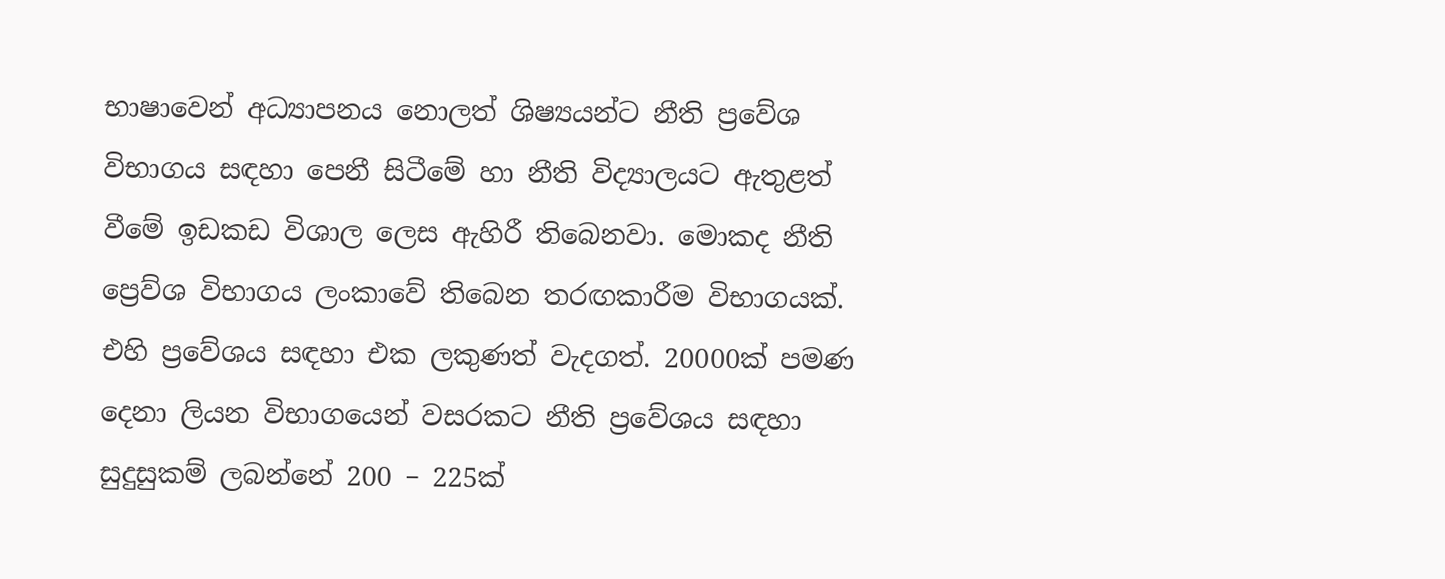භාෂාවෙන් අධ්‍යාපනය නොලත් ශිෂ්‍යයන්ට නීති ප්‍රවේශ විභාගය සඳහා පෙනී සිටීමේ හා නීති විද්‍යාලයට ඇතුළත් වීමේ ඉඩකඩ විශාල ලෙස ඇහිරී තිබෙනවා. මොකද නීති ප්‍රෙව්ශ විභාගය ලංකාවේ තිබෙන තරඟකාරීම විභාගයක්. එහි ප්‍රවේශය සඳහා එක ලකුණත් වැදගත්. 20000ක් පමණ දෙනා ලියන විභාගයෙන් වසරකට නීති ප්‍රවේශය සඳහා සුදුසුකම් ලබන්නේ 200 – 225ක්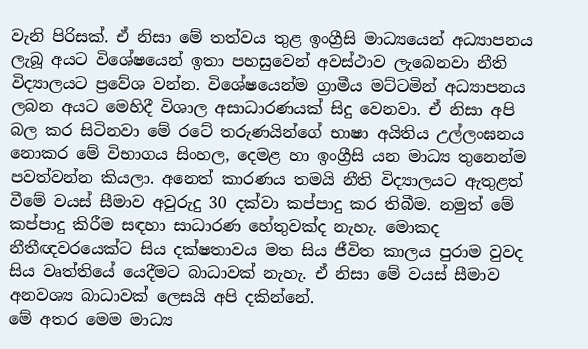වැනි පිරිසක්. ඒ නිසා මේ තත්වය තුළ ඉංග්‍රීසි මාධ්‍යයෙන් අධ්‍යාපනය ලැබූ අයට විශේෂයෙන් ඉතා පහසුවෙන් අවස්ථාව ලැබෙනවා නීති විද්‍යාලයට ප්‍රවේශ වන්න. විශේෂයෙන්ම ග්‍රාමීය මට්ටමින් අධ්‍යාපනය ලබන අයට මෙහිදී විශාල අසාධාරණයක් සිදු වෙනවා. ඒ නිසා අපි බල කර සිටිනවා මේ රටේ තරුණයින්ගේ භාෂා අයිතිය උල්ලංඝනය නොකර මේ විභාගය සිංහල, දෙමළ හා ඉංග්‍රීසි යන මාධ්‍ය තුනෙන්ම පවත්වන්න කියලා. අනෙත් කාරණය තමයි නීති විද්‍යාලයට ඇතුළත් වීමේ වයස් සීමාව අවුරුදු 30 දක්වා කප්පාදු කර තිබීම. නමුත් මේ කප්පාදු කිරීම සඳහා සාධාරණ හේතුවක්ද නැහැ. මොකද නීතීඥවරයෙක්ට සිය දක්ෂතාවය මත සිය ජීවිත කාලය පුරාම වුවද සිය වෘත්තියේ යෙදීමට බාධාවක් නැහැ. ඒ නිසා මේ වයස් සීමාව අනවශ්‍ය බාධාවක් ලෙසයි අපි දකින්නේ.
මේ අතර මෙම මාධ්‍ය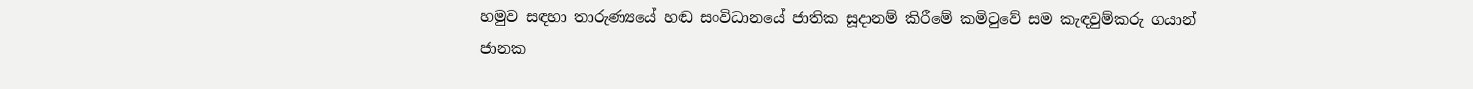හමුව සඳහා තාරුණ්‍යයේ හඬ සංවිධානයේ ජාතික සූදානම් කිරීමේ කමිටුවේ සම කැඳවුම්කරු ගයාන් ජානක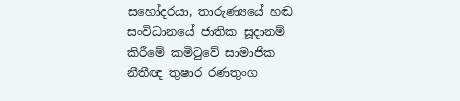සහෝදරයා, තාරුණ්‍යයේ හඬ සංවිධානයේ ජාතික සූදානම් කිරීමේ කමිටුවේ සාමාජික නීතීඥ තුෂාර රණතුංග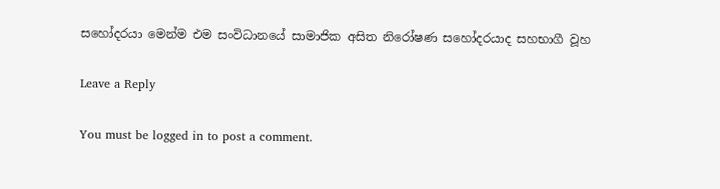සහෝදරයා මෙන්ම එම සංවිධානයේ සාමාජික අසිත නිරෝෂණ සහෝදරයාද සහභාගී වූහ

Leave a Reply

You must be logged in to post a comment.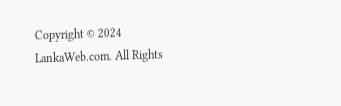Copyright © 2024 LankaWeb.com. All Rights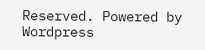Reserved. Powered by Wordpress